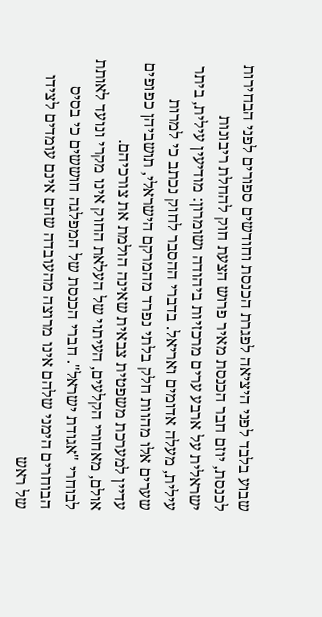שבוע בלבד לפני היציאה לפגרת הכנסת וחודשים ספורים לפני הבחירות לכנסת, יוזם חבר הכנסת מאיר פרוש הצעת חוק להחלת ריבונות ישראלית על ארבע ערים מרכזיות ביהודה ושומרון: מודיעין עילית, ביתר עילית, מעלה אדומים ואריאל. בדברי ההסבר לחוק נכתב כי למרות שערים אלו מהוות חלק בלתי נפרד מהמרקם הישראלי, תושביהן כפופים עדיין למערכת משפטית צבאית שאינה הולמת את צורכיהם.
אולם, מאחורי הקלעים, העיתוי של העלאת החוק אינו מקרי ונועד לאותת לבוחרי "אגודת ישראל". חברי הכנסת של המפלגה חוששים כי בסיס הבוחרים הימני שלהם אינו מרוצה מהעובדה שהם אינם עומדים לצידו של ראש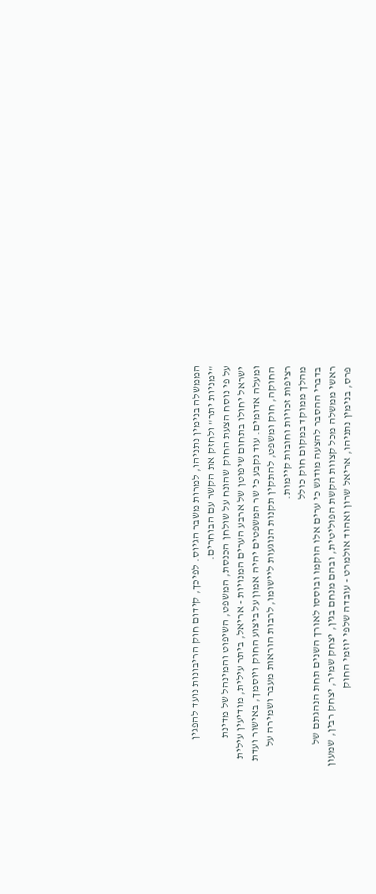הממשלה בנימין נתניהו, למרות משבר הגיוס. לפיכך, קידום חוק הריבונות נועד להפגין "ימניות יתר" ולחזק את הקשר עם הבוחרים.
על פי נוסח הצעת החוק שהונח על שולחן הכנסת, המשפט, השיפוט והמינהל של מדינת ישראל יחולו בתחום שיפוטן של ארבע הערים המנויות - אריאל, ביתר עילית, מודיעין עילית ומעלה אדומים. עוד נקבע כי שר המשפטים יהיה אמון על ביצוע החוק ויוסמך, באישור ועדת החוקה, חוק ומשפט, להתקין תקנות הנוגעות ליישומו, לרבות הוראות מעבר ושמירה על רציפות זכויות וחובות קיימות.
מהלך ממוקד במקום חוק כולל
בדברי ההסבר להצעה מודגש כי ערים אלו הוקמו ובוססו לאורך השנים תחת הנהגתם של ראשי ממשלה מכל קצוות הקשת הפוליטית, ובהם מנחם בגין, יצחק שמיר, יצחק רבין, שמעון פרס, בנימין נתניהו, אריאל שרון ואהוד אולמרט - עובדה שלפי יוזמי החוק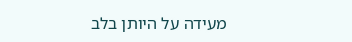מעידה על היותן בלב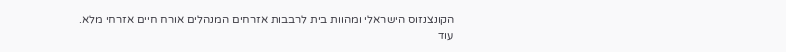הקונצנזוס הישראלי ומהוות בית לרבבות אזרחים המנהלים אורח חיים אזרחי מלא.
עוד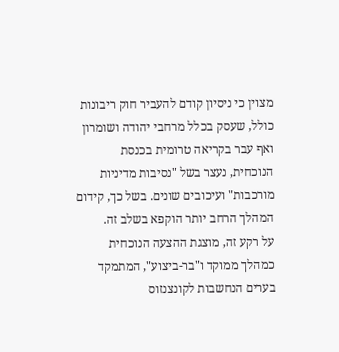מצוין כי ניסיון קודם להעביר חוק ריבונות כולל, שעסק בכלל מרחבי יהודה ושומרון ואף עבר בקריאה טרומית בכנסת הנוכחית, נעצר בשל "נסיבות מדיניות מורכבות" ועיכובים שונים. בשל כך, קידום המהלך הרחב יותר הוקפא בשלב זה.
על רקע זה, מוצגת ההצעה הנוכחית כמהלך ממוקד ו"בר-ביצוע", המתמקד בערים הנחשבות לקונצנזוס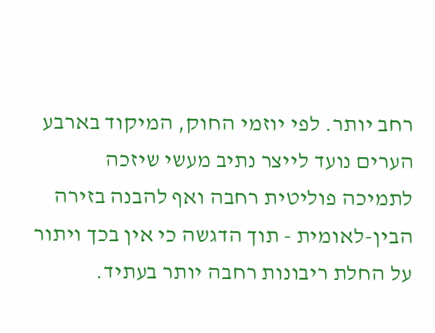רחב יותר. לפי יוזמי החוק, המיקוד בארבע הערים נועד לייצר נתיב מעשי שיזכה לתמיכה פוליטית רחבה ואף להבנה בזירה הבין-לאומית - תוך הדגשה כי אין בכך ויתור על החלת ריבונות רחבה יותר בעתיד.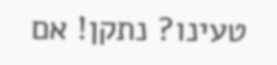טעינו? נתקן! אם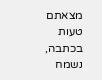מצאתם טעות בכתבה, נשמח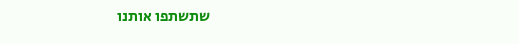שתשתפו אותנו